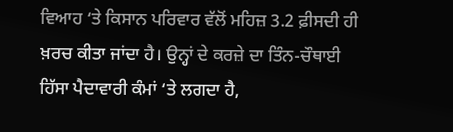ਵਿਆਹ ‘ਤੇ ਕਿਸਾਨ ਪਰਿਵਾਰ ਵੱਲੋਂ ਮਹਿਜ਼ 3.2 ਫ਼ੀਸਦੀ ਹੀ ਖ਼ਰਚ ਕੀਤਾ ਜਾਂਦਾ ਹੈ। ਉਨ੍ਹਾਂ ਦੇ ਕਰਜ਼ੇ ਦਾ ਤਿੰਨ-ਚੌਥਾਈ ਹਿੱਸਾ ਪੈਦਾਵਾਰੀ ਕੰਮਾਂ ‘ਤੇ ਲਗਦਾ ਹੈ,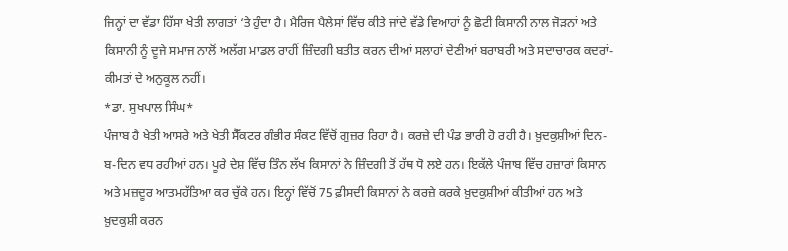ਜਿਨ੍ਹਾਂ ਦਾ ਵੱਡਾ ਹਿੱਸਾ ਖੇਤੀ ਲਾਗਤਾਂ ‘ਤੇ ਹੁੰਦਾ ਹੈ। ਮੈਰਿਜ ਪੈਲੇਸਾਂ ਵਿੱਚ ਕੀਤੇ ਜਾਂਦੇ ਵੱਡੇ ਵਿਆਹਾਂ ਨੂੰ ਛੋਟੀ ਕਿਸਾਨੀ ਨਾਲ ਜੋੜਨਾਂ ਅਤੇ ਕਿਸਾਨੀ ਨੂੰ ਦੂਜੇ ਸਮਾਜ ਨਾਲੋਂ ਅਲੱਗ ਮਾਡਲ ਰਾਹੀਂ ਜ਼ਿੰਦਗੀ ਬਤੀਤ ਕਰਨ ਦੀਆਂ ਸਲਾਹਾਂ ਦੇਣੀਆਂ ਬਰਾਬਰੀ ਅਤੇ ਸਦਾਚਾਰਕ ਕਦਰਾਂ-ਕੀਮਤਾਂ ਦੇ ਅਨੁਕੂਲ ਨਹੀਂ।
*ਡਾ. ਸੁਖਪਾਲ ਸਿੰਘ*
ਪੰਜਾਬ ਹੈ ਖੇਤੀ ਆਸਰੇ ਅਤੇ ਖੇਤੀ ਸੈੱਕਟਰ ਗੰਭੀਰ ਸੰਕਟ ਵਿੱਚੋਂ ਗੁਜ਼ਰ ਰਿਹਾ ਹੈ। ਕਰਜ਼ੇ ਦੀ ਪੰਡ ਭਾਰੀ ਹੋ ਰਹੀ ਹੈ। ਖ਼ੁਦਕੁਸ਼ੀਆਂ ਦਿਨ-ਬ-ਦਿਨ ਵਧ ਰਹੀਆਂ ਹਨ। ਪੂਰੇ ਦੇਸ਼ ਵਿੱਚ ਤਿੰਨ ਲੱਖ ਕਿਸਾਨਾਂ ਨੇ ਜ਼ਿੰਦਗੀ ਤੋਂ ਹੱਥ ਧੋ ਲਏ ਹਨ। ਇਕੱਲੇ ਪੰਜਾਬ ਵਿੱਚ ਹਜ਼ਾਰਾਂ ਕਿਸਾਨ ਅਤੇ ਮਜ਼ਦੂਰ ਆਤਮਹੱਤਿਆ ਕਰ ਚੁੱਕੇ ਹਨ। ਇਨ੍ਹਾਂ ਵਿੱਚੋਂ 75 ਫ਼ੀਸਦੀ ਕਿਸਾਨਾਂ ਨੇ ਕਰਜ਼ੇ ਕਰਕੇ ਖ਼ੁਦਕੁਸ਼ੀਆਂ ਕੀਤੀਆਂ ਹਨ ਅਤੇ ਖ਼ੁਦਕੁਸ਼ੀ ਕਰਨ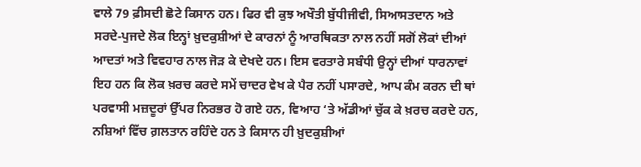ਵਾਲੇ 79 ਫ਼ੀਸਦੀ ਛੋਟੇ ਕਿਸਾਨ ਹਨ। ਫਿਰ ਵੀ ਕੁਝ ਅਖੌਤੀ ਬੁੱਧੀਜੀਵੀ, ਸਿਆਸਤਦਾਨ ਅਤੇ ਸਰਦੇ-ਪੁਜਦੇ ਲੋਕ ਇਨ੍ਹਾਂ ਖ਼ੁਦਕੁਸ਼ੀਆਂ ਦੇ ਕਾਰਨਾਂ ਨੂੰ ਆਰਥਿਕਤਾ ਨਾਲ ਨਹੀਂ ਸਗੋਂ ਲੋਕਾਂ ਦੀਆਂ ਆਦਤਾਂ ਅਤੇ ਵਿਵਹਾਰ ਨਾਲ ਜੋੜ ਕੇ ਦੇਖਦੇ ਹਨ। ਇਸ ਵਰਤਾਰੇ ਸਬੰਧੀ ਉਨ੍ਹਾਂ ਦੀਆਂ ਧਾਰਨਾਵਾਂ ਇਹ ਹਨ ਕਿ ਲੋਕ ਖ਼ਰਚ ਕਰਦੇ ਸਮੇਂ ਚਾਦਰ ਵੇਖ ਕੇ ਪੈਰ ਨਹੀਂ ਪਸਾਰਦੇ, ਆਪ ਕੰਮ ਕਰਨ ਦੀ ਥਾਂ ਪਰਵਾਸੀ ਮਜ਼ਦੂਰਾਂ ਉੱਪਰ ਨਿਰਭਰ ਹੋ ਗਏ ਹਨ, ਵਿਆਹ ‘ਤੇ ਅੱਡੀਆਂ ਚੁੱਕ ਕੇ ਖ਼ਰਚ ਕਰਦੇ ਹਨ, ਨਸ਼ਿਆਂ ਵਿੱਚ ਗ਼ਲਤਾਨ ਰਹਿੰਦੇ ਹਨ ਤੇ ਕਿਸਾਨ ਹੀ ਖ਼ੁਦਕੁਸ਼ੀਆਂ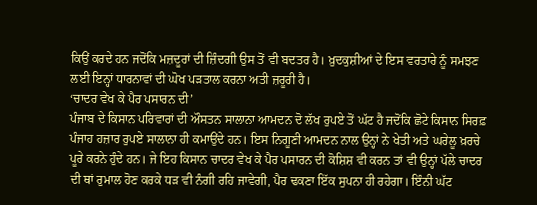ਕਿਉਂ ਕਰਦੇ ਹਨ ਜਦੋਂਕਿ ਮਜ਼ਦੂਰਾਂ ਦੀ ਜ਼ਿੰਦਗੀ ਉਸ ਤੋਂ ਵੀ ਬਦਤਰ ਹੈ। ਖ਼ੁਦਕੁਸ਼ੀਆਂ ਦੇ ਇਸ ਵਰਤਾਰੇ ਨੂੰ ਸਮਝਣ ਲਈ ਇਨ੍ਹਾਂ ਧਾਰਨਾਵਾਂ ਦੀ ਘੋਖ ਪੜਤਾਲ ਕਰਨਾ ਅਤੀ ਜ਼ਰੂਰੀ ਹੈ।
‘ਚਾਦਰ ਵੇਖ ਕੇ ਪੈਰ ਪਸਾਰਨ ਦੀ’
ਪੰਜਾਬ ਦੇ ਕਿਸਾਨ ਪਰਿਵਾਰਾਂ ਦੀ ਔਸਤਨ ਸਾਲਾਨਾ ਆਮਦਨ ਦੋ ਲੱਖ ਰੁਪਏ ਤੋਂ ਘੱਟ ਹੈ ਜਦੋਂਕਿ ਛੋਟੇ ਕਿਸਾਨ ਸਿਰਫ਼ ਪੰਜਾਹ ਹਜ਼ਾਰ ਰੁਪਏ ਸਾਲਾਨਾ ਹੀ ਕਮਾਉਂਦੇ ਹਨ। ਇਸ ਨਿਗੂਣੀ ਆਮਦਨ ਨਾਲ ਉਨ੍ਹਾਂ ਨੇ ਖੇਤੀ ਅਤੇ ਘਰੇਲੂ ਖ਼ਰਚੇ ਪੂਰੇ ਕਰਨੇ ਹੁੰਦੇ ਹਨ। ਜੇ ਇਹ ਕਿਸਾਨ ਚਾਦਰ ਵੇਖ ਕੇ ਪੈਰ ਪਸਾਰਨ ਦੀ ਕੋਸ਼ਿਸ਼ ਵੀ ਕਰਨ ਤਾਂ ਵੀ ਉਨ੍ਹਾਂ ਪੱਲੇ ਚਾਦਰ ਦੀ ਥਾਂ ਰੁਮਾਲ ਹੋਣ ਕਰਕੇ ਧੜ ਵੀ ਨੰਗੀ ਰਹਿ ਜਾਵੇਗੀ, ਪੈਰ ਢਕਣਾ ਇੱਕ ਸੁਪਨਾ ਹੀ ਰਹੇਗਾ। ਇੰਨੀ ਘੱਟ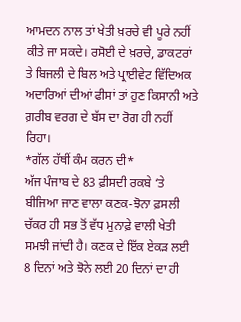ਆਮਦਨ ਨਾਲ ਤਾਂ ਖੇਤੀ ਖ਼ਰਚੇ ਵੀ ਪੂਰੇ ਨਹੀਂ ਕੀਤੇ ਜਾ ਸਕਦੇ। ਰਸੋਈ ਦੇ ਖ਼ਰਚੇ, ਡਾਕਟਰਾਂ ਤੇ ਬਿਜਲੀ ਦੇ ਬਿਲ ਅਤੇ ਪ੍ਰਾਈਵੇਟ ਵਿੱਦਿਅਕ ਅਦਾਰਿਆਂ ਦੀਆਂ ਫੀਸਾਂ ਤਾਂ ਹੁਣ ਕਿਸਾਨੀ ਅਤੇ ਗ਼ਰੀਬ ਵਰਗ ਦੇ ਬੱਸ ਦਾ ਰੋਗ ਹੀ ਨਹੀਂ ਰਿਹਾ।
*ਗੱਲ ਹੱਥੀਂ ਕੰਮ ਕਰਨ ਦੀ*
ਅੱਜ ਪੰਜਾਬ ਦੇ 83 ਫ਼ੀਸਦੀ ਰਕਬੇ ‘ਤੇ ਬੀਜਿਆ ਜਾਣ ਵਾਲਾ ਕਣਕ-ਝੋਨਾ ਫ਼ਸਲੀ ਚੱਕਰ ਹੀ ਸਭ ਤੋਂ ਵੱਧ ਮੁਨਾਫ਼ੇ ਵਾਲੀ ਖੇਤੀ ਸਮਝੀ ਜਾਂਦੀ ਹੈ। ਕਣਕ ਦੇ ਇੱਕ ਏਕੜ ਲਈ 8 ਦਿਨਾਂ ਅਤੇ ਝੋਨੇ ਲਈ 20 ਦਿਨਾਂ ਦਾ ਹੀ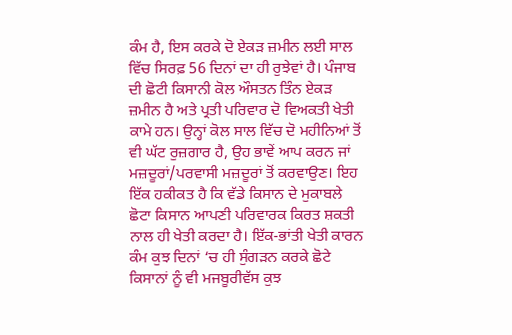ਕੰਮ ਹੈ, ਇਸ ਕਰਕੇ ਦੋ ਏਕੜ ਜ਼ਮੀਨ ਲਈ ਸਾਲ ਵਿੱਚ ਸਿਰਫ਼ 56 ਦਿਨਾਂ ਦਾ ਹੀ ਰੁਝੇਵਾਂ ਹੈ। ਪੰਜਾਬ ਦੀ ਛੋਟੀ ਕਿਸਾਨੀ ਕੋਲ ਔਸਤਨ ਤਿੰਨ ਏਕੜ ਜ਼ਮੀਨ ਹੈ ਅਤੇ ਪ੍ਰਤੀ ਪਰਿਵਾਰ ਦੋ ਵਿਅਕਤੀ ਖੇਤੀ ਕਾਮੇ ਹਨ। ਉਨ੍ਹਾਂ ਕੋਲ ਸਾਲ ਵਿੱਚ ਦੋ ਮਹੀਨਿਆਂ ਤੋਂ ਵੀ ਘੱਟ ਰੁਜ਼ਗਾਰ ਹੈ, ਉਹ ਭਾਵੇਂ ਆਪ ਕਰਨ ਜਾਂ ਮਜ਼ਦੂਰਾਂ/ਪਰਵਾਸੀ ਮਜ਼ਦੂਰਾਂ ਤੋਂ ਕਰਵਾਉਣ। ਇਹ ਇੱਕ ਹਕੀਕਤ ਹੈ ਕਿ ਵੱਡੇ ਕਿਸਾਨ ਦੇ ਮੁਕਾਬਲੇ ਛੋਟਾ ਕਿਸਾਨ ਆਪਣੀ ਪਰਿਵਾਰਕ ਕਿਰਤ ਸ਼ਕਤੀ ਨਾਲ ਹੀ ਖੇਤੀ ਕਰਦਾ ਹੈ। ਇੱਕ-ਭਾਂਤੀ ਖੇਤੀ ਕਾਰਨ ਕੰਮ ਕੁਝ ਦਿਨਾਂ ‘ਚ ਹੀ ਸੁੰਗੜਨ ਕਰਕੇ ਛੋਟੇ ਕਿਸਾਨਾਂ ਨੂੰ ਵੀ ਮਜਬੂਰੀਵੱਸ ਕੁਝ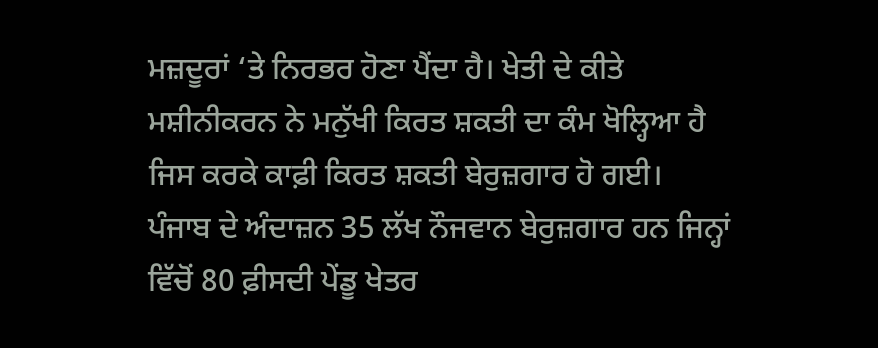ਮਜ਼ਦੂਰਾਂ ‘ਤੇ ਨਿਰਭਰ ਹੋਣਾ ਪੈਂਦਾ ਹੈ। ਖੇਤੀ ਦੇ ਕੀਤੇ ਮਸ਼ੀਨੀਕਰਨ ਨੇ ਮਨੁੱਖੀ ਕਿਰਤ ਸ਼ਕਤੀ ਦਾ ਕੰਮ ਖੋਲ੍ਹਿਆ ਹੈ ਜਿਸ ਕਰਕੇ ਕਾਫ਼ੀ ਕਿਰਤ ਸ਼ਕਤੀ ਬੇਰੁਜ਼ਗਾਰ ਹੋ ਗਈ। ਪੰਜਾਬ ਦੇ ਅੰਦਾਜ਼ਨ 35 ਲੱਖ ਨੌਜਵਾਨ ਬੇਰੁਜ਼ਗਾਰ ਹਨ ਜਿਨ੍ਹਾਂ ਵਿੱਚੋਂ 80 ਫ਼ੀਸਦੀ ਪੇਂਡੂ ਖੇਤਰ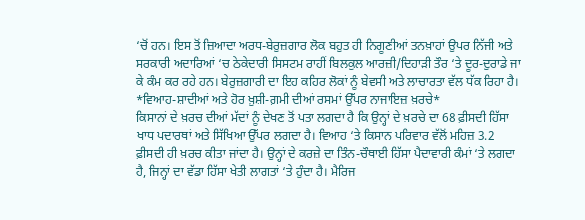‘ਚੋਂ ਹਨ। ਇਸ ਤੋਂ ਜ਼ਿਆਦਾ ਅਰਧ-ਬੇਰੁਜ਼ਗਾਰ ਲੋਕ ਬਹੁਤ ਹੀ ਨਿਗੂਣੀਆਂ ਤਨਖ਼ਾਹਾਂ ਉਪਰ ਨਿੱਜੀ ਅਤੇ ਸਰਕਾਰੀ ਅਦਾਰਿਆਂ ‘ਚ ਠੇਕੇਦਾਰੀ ਸਿਸਟਮ ਰਾਹੀਂ ਬਿਲਕੁਲ ਆਰਜ਼ੀ/ਦਿਹਾੜੀ ਤੌਰ ‘ਤੇ ਦੂਰ-ਦੁਰਾਡੇ ਜਾ ਕੇ ਕੰਮ ਕਰ ਰਹੇ ਹਨ। ਬੇਰੁਜ਼ਗਾਰੀ ਦਾ ਇਹ ਕਹਿਰ ਲੋਕਾਂ ਨੂੰ ਬੇਵਸੀ ਅਤੇ ਲਾਚਾਰਤਾ ਵੱਲ ਧੱਕ ਰਿਹਾ ਹੈ।
*ਵਿਆਹ-ਸ਼ਾਦੀਆਂ ਅਤੇ ਹੋਰ ਖ਼ੁਸ਼ੀ-ਗ਼ਮੀ ਦੀਆਂ ਰਸਮਾਂ ਉੱਪਰ ਨਾਜਾਇਜ਼ ਖ਼ਰਚੇ*
ਕਿਸਾਨਾਂ ਦੇ ਖ਼ਰਚ ਦੀਆਂ ਮੱਦਾਂ ਨੂੰ ਦੇਖਣ ਤੋਂ ਪਤਾ ਲਗਦਾ ਹੈ ਕਿ ਉਨ੍ਹਾਂ ਦੇ ਖ਼ਰਚੇ ਦਾ 68 ਫ਼ੀਸਦੀ ਹਿੱਸਾ ਖਾਧ ਪਦਾਰਥਾਂ ਅਤੇ ਸਿੱਖਿਆ ਉੱਪਰ ਲਗਦਾ ਹੈ। ਵਿਆਹ ‘ਤੇ ਕਿਸਾਨ ਪਰਿਵਾਰ ਵੱਲੋਂ ਮਹਿਜ਼ 3.2 ਫ਼ੀਸਦੀ ਹੀ ਖ਼ਰਚ ਕੀਤਾ ਜਾਂਦਾ ਹੈ। ਉਨ੍ਹਾਂ ਦੇ ਕਰਜ਼ੇ ਦਾ ਤਿੰਨ-ਚੌਥਾਈ ਹਿੱਸਾ ਪੈਦਾਵਾਰੀ ਕੰਮਾਂ ‘ਤੇ ਲਗਦਾ ਹੈ, ਜਿਨ੍ਹਾਂ ਦਾ ਵੱਡਾ ਹਿੱਸਾ ਖੇਤੀ ਲਾਗਤਾਂ ‘ਤੇ ਹੁੰਦਾ ਹੈ। ਮੈਰਿਜ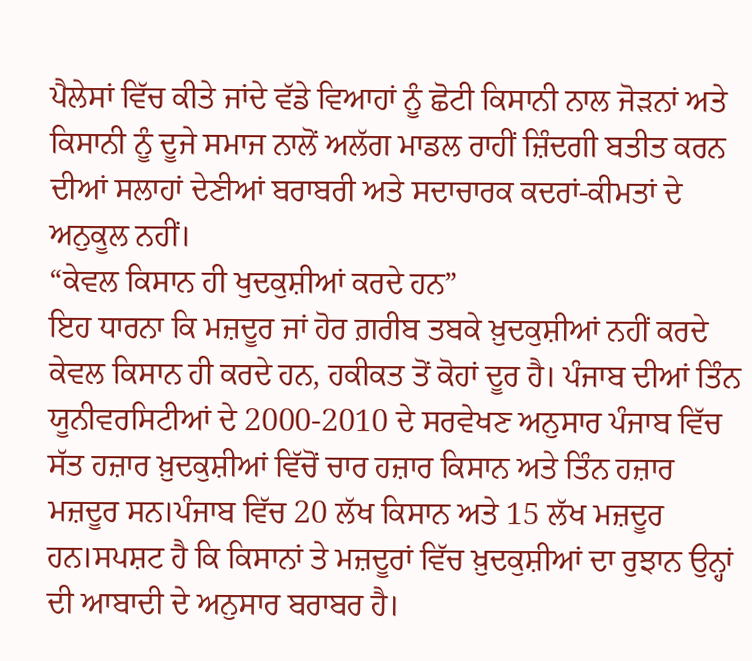ਪੈਲੇਸਾਂ ਵਿੱਚ ਕੀਤੇ ਜਾਂਦੇ ਵੱਡੇ ਵਿਆਹਾਂ ਨੂੰ ਛੋਟੀ ਕਿਸਾਨੀ ਨਾਲ ਜੋੜਨਾਂ ਅਤੇ ਕਿਸਾਨੀ ਨੂੰ ਦੂਜੇ ਸਮਾਜ ਨਾਲੋਂ ਅਲੱਗ ਮਾਡਲ ਰਾਹੀਂ ਜ਼ਿੰਦਗੀ ਬਤੀਤ ਕਰਨ ਦੀਆਂ ਸਲਾਹਾਂ ਦੇਣੀਆਂ ਬਰਾਬਰੀ ਅਤੇ ਸਦਾਚਾਰਕ ਕਦਰਾਂ-ਕੀਮਤਾਂ ਦੇ ਅਨੁਕੂਲ ਨਹੀਂ।
“ਕੇਵਲ ਕਿਸਾਨ ਹੀ ਖੁਦਕੁਸ਼ੀਆਂ ਕਰਦੇ ਹਨ”
ਇਹ ਧਾਰਨਾ ਕਿ ਮਜ਼ਦੂਰ ਜਾਂ ਹੋਰ ਗ਼ਰੀਬ ਤਬਕੇ ਖ਼ੁਦਕੁਸ਼ੀਆਂ ਨਹੀਂ ਕਰਦੇ ਕੇਵਲ ਕਿਸਾਨ ਹੀ ਕਰਦੇ ਹਨ, ਹਕੀਕਤ ਤੋਂ ਕੋਹਾਂ ਦੂਰ ਹੈ। ਪੰਜਾਬ ਦੀਆਂ ਤਿੰਨ ਯੂਨੀਵਰਸਿਟੀਆਂ ਦੇ 2000-2010 ਦੇ ਸਰਵੇਖਣ ਅਨੁਸਾਰ ਪੰਜਾਬ ਵਿੱਚ ਸੱਤ ਹਜ਼ਾਰ ਖ਼ੁਦਕੁਸ਼ੀਆਂ ਵਿੱਚੋਂ ਚਾਰ ਹਜ਼ਾਰ ਕਿਸਾਨ ਅਤੇ ਤਿੰਨ ਹਜ਼ਾਰ ਮਜ਼ਦੂਰ ਸਨ।ਪੰਜਾਬ ਵਿੱਚ 20 ਲੱਖ ਕਿਸਾਨ ਅਤੇ 15 ਲੱਖ ਮਜ਼ਦੂਰ ਹਨ।ਸਪਸ਼ਟ ਹੈ ਕਿ ਕਿਸਾਨਾਂ ਤੇ ਮਜ਼ਦੂਰਾਂ ਵਿੱਚ ਖ਼ੁਦਕੁਸ਼ੀਆਂ ਦਾ ਰੁਝਾਨ ਉਨ੍ਹਾਂ ਦੀ ਆਬਾਦੀ ਦੇ ਅਨੁਸਾਰ ਬਰਾਬਰ ਹੈ।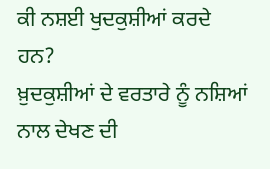ਕੀ ਨਸ਼ਈ ਖੁਦਕੁਸ਼ੀਆਂ ਕਰਦੇ ਹਨ?
ਖ਼ੁਦਕੁਸ਼ੀਆਂ ਦੇ ਵਰਤਾਰੇ ਨੂੰ ਨਸ਼ਿਆਂ ਨਾਲ ਦੇਖਣ ਦੀ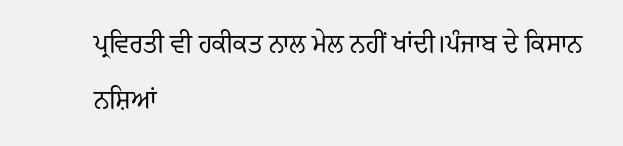ਪ੍ਰਵਿਰਤੀ ਵੀ ਹਕੀਕਤ ਨਾਲ ਮੇਲ ਨਹੀਂ ਖਾਂਦੀ।ਪੰਜਾਬ ਦੇ ਕਿਸਾਨ ਨਸ਼ਿਆਂ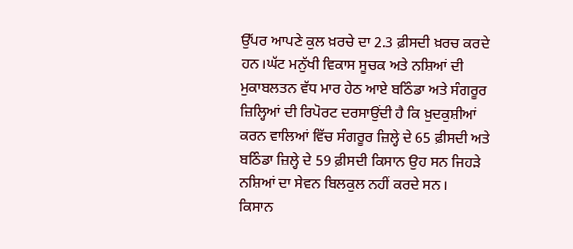ਉੱਪਰ ਆਪਣੇ ਕੁਲ ਖ਼ਰਚੇ ਦਾ 2.3 ਫ਼ੀਸਦੀ ਖ਼ਰਚ ਕਰਦੇ ਹਨ।ਘੱਟ ਮਨੁੱਖੀ ਵਿਕਾਸ ਸੂਚਕ ਅਤੇ ਨਸ਼ਿਆਂ ਦੀ ਮੁਕਾਬਲਤਨ ਵੱਧ ਮਾਰ ਹੇਠ ਆਏ ਬਠਿੰਡਾ ਅਤੇ ਸੰਗਰੂਰ ਜ਼ਿਲ੍ਹਿਆਂ ਦੀ ਰਿਪੋਰਟ ਦਰਸਾਉਂਦੀ ਹੈ ਕਿ ਖ਼ੁਦਕੁਸ਼ੀਆਂ ਕਰਨ ਵਾਲਿਆਂ ਵਿੱਚ ਸੰਗਰੂਰ ਜ਼ਿਲ੍ਹੇ ਦੇ 65 ਫ਼ੀਸਦੀ ਅਤੇ ਬਠਿੰਡਾ ਜ਼ਿਲ੍ਹੇ ਦੇ 59 ਫ਼ੀਸਦੀ ਕਿਸਾਨ ਉਹ ਸਨ ਜਿਹੜੇ ਨਸ਼ਿਆਂ ਦਾ ਸੇਵਨ ਬਿਲਕੁਲ ਨਹੀਂ ਕਰਦੇ ਸਨ।
ਕਿਸਾਨ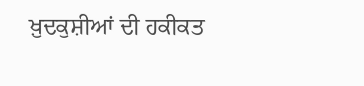ਖ਼ੁਦਕੁਸ਼ੀਆਂ ਦੀ ਹਕੀਕਤ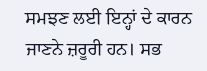ਸਮਝਣ ਲਈ ਇਨ੍ਹਾਂ ਦੇ ਕਾਰਨ ਜਾਣਨੇ ਜ਼ਰੂਰੀ ਹਨ। ਸਭ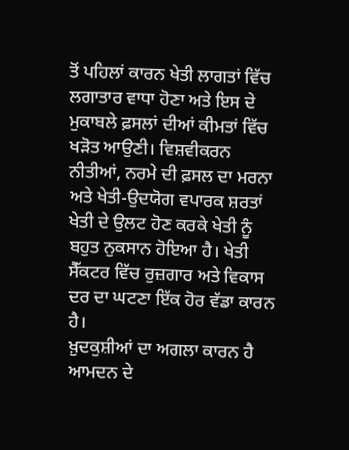ਤੋਂ ਪਹਿਲਾਂ ਕਾਰਨ ਖੇਤੀ ਲਾਗਤਾਂ ਵਿੱਚ ਲਗਾਤਾਰ ਵਾਧਾ ਹੋਣਾ ਅਤੇ ਇਸ ਦੇ ਮੁਕਾਬਲੇ ਫ਼ਸਲਾਂ ਦੀਆਂ ਕੀਮਤਾਂ ਵਿੱਚ ਖੜੋਤ ਆਉਣੀ। ਵਿਸ਼ਵੀਕਰਨ ਨੀਤੀਆਂ, ਨਰਮੇ ਦੀ ਫ਼ਸਲ ਦਾ ਮਰਨਾ ਅਤੇ ਖੇਤੀ-ਉਦਯੋਗ ਵਪਾਰਕ ਸ਼ਰਤਾਂ ਖੇਤੀ ਦੇ ਉਲਟ ਹੋਣ ਕਰਕੇ ਖੇਤੀ ਨੂੰ ਬਹੁਤ ਨੁਕਸਾਨ ਹੋਇਆ ਹੈ। ਖੇਤੀ ਸੈੱਕਟਰ ਵਿੱਚ ਰੁਜ਼ਗਾਰ ਅਤੇ ਵਿਕਾਸ ਦਰ ਦਾ ਘਟਣਾ ਇੱਕ ਹੋਰ ਵੱਡਾ ਕਾਰਨ ਹੈ।
ਖ਼ੁਦਕੁਸ਼ੀਆਂ ਦਾ ਅਗਲਾ ਕਾਰਨ ਹੈ ਆਮਦਨ ਦੇ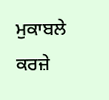ਮੁਕਾਬਲੇ ਕਰਜ਼ੇ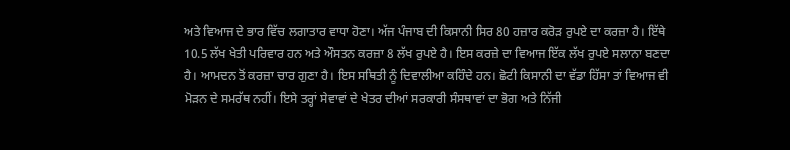ਅਤੇ ਵਿਆਜ ਦੇ ਭਾਰ ਵਿੱਚ ਲਗਾਤਾਰ ਵਾਧਾ ਹੋਣਾ। ਅੱਜ ਪੰਜਾਬ ਦੀ ਕਿਸਾਨੀ ਸਿਰ 80 ਹਜ਼ਾਰ ਕਰੋੜ ਰੁਪਏ ਦਾ ਕਰਜ਼ਾ ਹੈ। ਇੱਥੇ 10.5 ਲੱਖ ਖੇਤੀ ਪਰਿਵਾਰ ਹਨ ਅਤੇ ਔਸਤਨ ਕਰਜ਼ਾ 8 ਲੱਖ ਰੁਪਏ ਹੈ। ਇਸ ਕਰਜ਼ੇ ਦਾ ਵਿਆਜ ਇੱਕ ਲੱਖ ਰੁਪਏ ਸਲਾਨਾ ਬਣਦਾ ਹੈ। ਆਮਦਨ ਤੋਂ ਕਰਜ਼ਾ ਚਾਰ ਗੁਣਾ ਹੈ। ਇਸ ਸਥਿਤੀ ਨੂੰ ਦਿਵਾਲੀਆ ਕਹਿੰਦੇ ਹਨ। ਛੋਟੀ ਕਿਸਾਨੀ ਦਾ ਵੱਡਾ ਹਿੱਸਾ ਤਾਂ ਵਿਆਜ ਵੀ ਮੋੜਨ ਦੇ ਸਮਰੱਥ ਨਹੀਂ। ਇਸੇ ਤਰ੍ਹਾਂ ਸੇਵਾਵਾਂ ਦੇ ਖੇਤਰ ਦੀਆਂ ਸਰਕਾਰੀ ਸੰਸਥਾਵਾਂ ਦਾ ਭੋਗ ਅਤੇ ਨਿੱਜੀ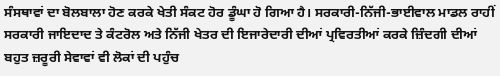ਸੰਸਥਾਵਾਂ ਦਾ ਬੋਲਬਾਲਾ ਹੋਣ ਕਰਕੇ ਖੇਤੀ ਸੰਕਟ ਹੋਰ ਡੂੰਘਾ ਹੋ ਗਿਆ ਹੈ। ਸਰਕਾਰੀ-ਨਿੱਜੀ-ਭਾਈਵਾਲ ਮਾਡਲ ਰਾਹੀਂ ਸਰਕਾਰੀ ਜਾਇਦਾਦ ਤੇ ਕੰਟਰੋਲ ਅਤੇ ਨਿੱਜੀ ਖੇਤਰ ਦੀ ਇਜਾਰੇਦਾਰੀ ਦੀਆਂ ਪ੍ਰਵਿਰਤੀਆਂ ਕਰਕੇ ਜ਼ਿੰਦਗੀ ਦੀਆਂ ਬਹੁਤ ਜ਼ਰੂਰੀ ਸੇਵਾਵਾਂ ਵੀ ਲੋਕਾਂ ਦੀ ਪਹੁੰਚ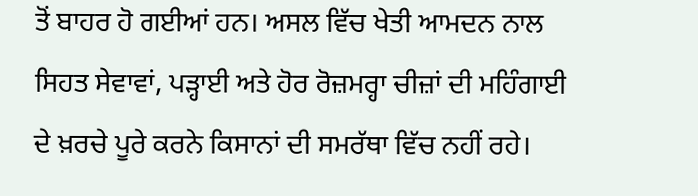ਤੋਂ ਬਾਹਰ ਹੋ ਗਈਆਂ ਹਨ। ਅਸਲ ਵਿੱਚ ਖੇਤੀ ਆਮਦਨ ਨਾਲ ਸਿਹਤ ਸੇਵਾਵਾਂ, ਪੜ੍ਹਾਈ ਅਤੇ ਹੋਰ ਰੋਜ਼ਮਰ੍ਹਾ ਚੀਜ਼ਾਂ ਦੀ ਮਹਿੰਗਾਈ ਦੇ ਖ਼ਰਚੇ ਪੂਰੇ ਕਰਨੇ ਕਿਸਾਨਾਂ ਦੀ ਸਮਰੱਥਾ ਵਿੱਚ ਨਹੀਂ ਰਹੇ।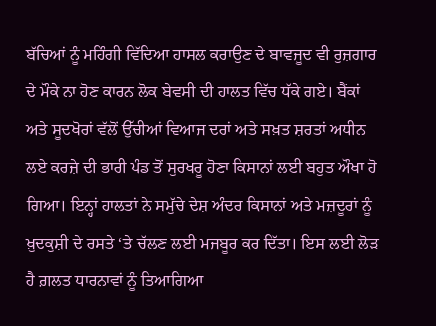ਬੱਚਿਆਂ ਨੂੰ ਮਹਿੰਗੀ ਵਿੱਦਿਆ ਹਾਸਲ ਕਰਾਉਣ ਦੇ ਬਾਵਜੂਦ ਵੀ ਰੁਜ਼ਗਾਰ ਦੇ ਮੌਕੇ ਨਾ ਹੋਣ ਕਾਰਨ ਲੋਕ ਬੇਵਸੀ ਦੀ ਹਾਲਤ ਵਿੱਚ ਧੱਕੇ ਗਏ। ਬੈਂਕਾਂ ਅਤੇ ਸੂਦਖੋਰਾਂ ਵੱਲੋਂ ਉੱਚੀਆਂ ਵਿਆਜ ਦਰਾਂ ਅਤੇ ਸਖ਼ਤ ਸ਼ਰਤਾਂ ਅਧੀਨ ਲਏ ਕਰਜ਼ੇ ਦੀ ਭਾਰੀ ਪੰਡ ਤੋਂ ਸੁਰਖਰੂ ਹੋਣਾ ਕਿਸਾਨਾਂ ਲਈ ਬਹੁਤ ਔਖਾ ਹੋ ਗਿਆ। ਇਨ੍ਹਾਂ ਹਾਲਤਾਂ ਨੇ ਸਮੁੱਚੇ ਦੇਸ਼ ਅੰਦਰ ਕਿਸਾਨਾਂ ਅਤੇ ਮਜ਼ਦੂਰਾਂ ਨੂੰ ਖ਼ੁਦਕੁਸ਼ੀ ਦੇ ਰਸਤੇ ‘ਤੇ ਚੱਲਣ ਲਈ ਮਜਬੂਰ ਕਰ ਦਿੱਤਾ। ਇਸ ਲਈ ਲੋੜ ਹੈ ਗ਼ਲਤ ਧਾਰਨਾਵਾਂ ਨੂੰ ਤਿਆਗਿਆ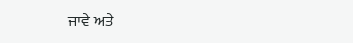ਜਾਵੇ ਅਤੇ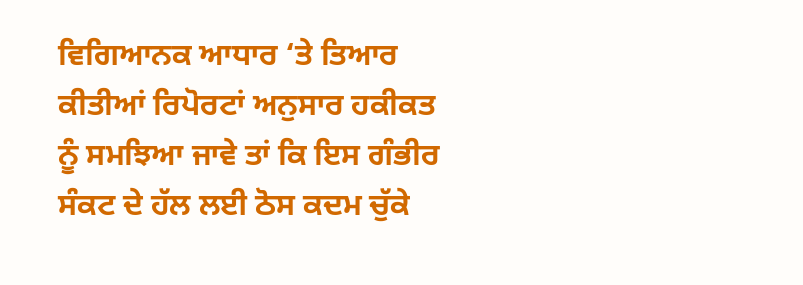ਵਿਗਿਆਨਕ ਆਧਾਰ ‘ਤੇ ਤਿਆਰ ਕੀਤੀਆਂ ਰਿਪੋਰਟਾਂ ਅਨੁਸਾਰ ਹਕੀਕਤ ਨੂੰ ਸਮਝਿਆ ਜਾਵੇ ਤਾਂ ਕਿ ਇਸ ਗੰਭੀਰ ਸੰਕਟ ਦੇ ਹੱਲ ਲਈ ਠੋਸ ਕਦਮ ਚੁੱਕੇ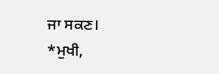ਜਾ ਸਕਣ।
*ਮੁਖੀ,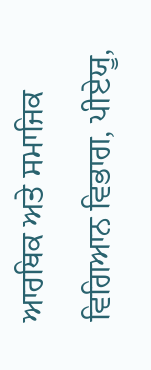ਆਰਥਿਕ ਅਤੇ ਸਮਾਜਿਕ ਵਿਗਿਆਨ ਵਿਭਾਗ, ਪੀਏਯੂ,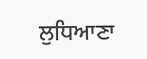ਲੁਧਿਆਣਾ